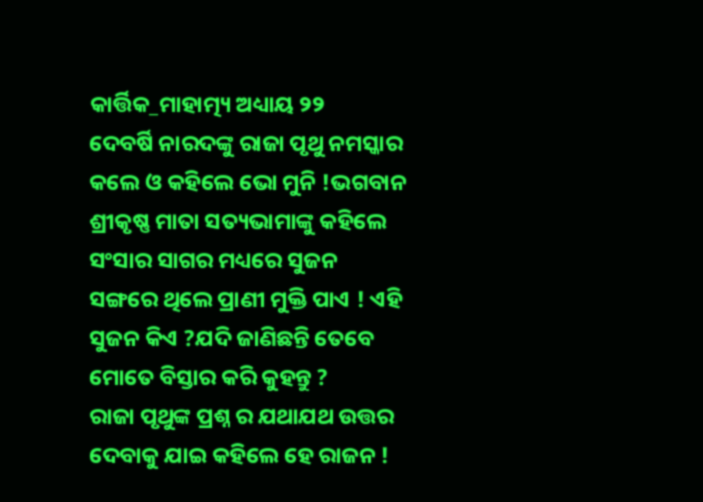କାର୍ତ୍ତିକ_ମାହାତ୍ମ୍ୟ ଅଧ୍ୟାୟ ୨୨
ଦେବର୍ଷି ନାରଦଙ୍କୁ ରାଜା ପୃଥୁ ନମସ୍କାର କଲେ ଓ କହିଲେ ଭୋ ମୁନି !ଭଗବାନ ଶ୍ରୀକୃଷ୍ଣ ମାତା ସତ୍ୟଭାମାଙ୍କୁ କହିଲେ ସଂସାର ସାଗର ମଧ୍ୟରେ ସୁଜନ ସଙ୍ଗରେ ଥିଲେ ପ୍ରାଣୀ ମୁକ୍ତି ପାଏ ! ଏହି ସୁଜନ କିଏ ?ଯଦି ଜାଣିଛନ୍ତି ତେବେ ମୋତେ ବିସ୍ତାର କରି କୁହନ୍ତୁ ?
ରାଜା ପୃଥୁଙ୍କ ପ୍ରଶ୍ନ ର ଯଥାଯଥ ଉତ୍ତର ଦେବାକୁ ଯାଇ କହିଲେ ହେ ରାଜନ !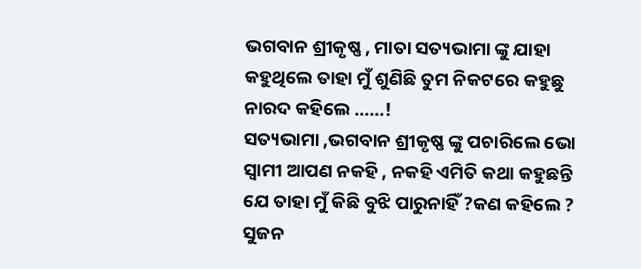ଭଗବାନ ଶ୍ରୀକୃଷ୍ଣ , ମାତା ସତ୍ୟଭାମା ଙ୍କୁ ଯାହା କହୁଥିଲେ ତାହା ମୁଁ ଶୁଣିଛି ତୁମ ନିକଟରେ କହୁଛୁ ନାରଦ କହିଲେ ……!
ସତ୍ୟଭାମା ,ଭଗବାନ ଶ୍ରୀକୃଷ୍ଣ ଙ୍କୁ ପଚାରିଲେ ଭୋ ସ୍ୱାମୀ ଆପଣ ନକହି , ନକହି ଏମିତି କଥା କହୁଛନ୍ତି ଯେ ତାହା ମୁଁ କିଛି ବୁଝି ପାରୁନାହିଁ ?କଣ କହିଲେ ? ସୁଜନ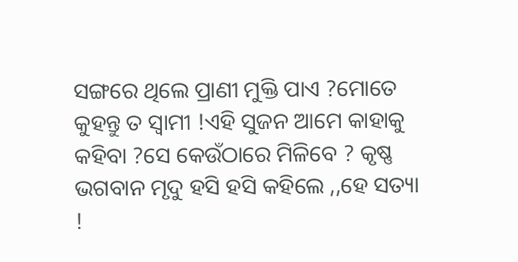ସଙ୍ଗରେ ଥିଲେ ପ୍ରାଣୀ ମୁକ୍ତି ପାଏ ?ମୋତେ କୁହନ୍ତୁ ତ ସ୍ୱାମୀ !ଏହି ସୁଜନ ଆମେ କାହାକୁ କହିବା ?ସେ କେଉଁଠାରେ ମିଳିବେ ? କୃଷ୍ଣ ଭଗବାନ ମୃଦୁ ହସି ହସି କହିଲେ ,,ହେ ସତ୍ୟା !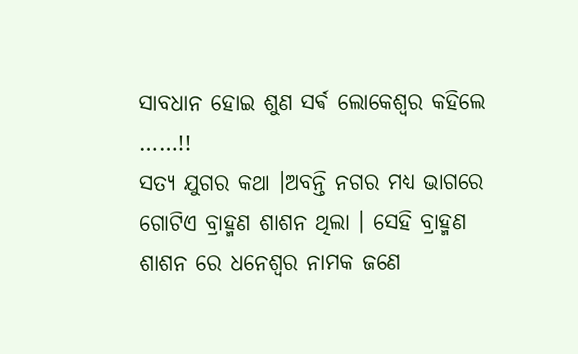ସାବଧାନ ହୋଇ ଶୁଣ ସର୍ଵ ଲୋକେଶ୍ବର କହିଲେ ……!!
ସତ୍ୟ ଯୁଗର କଥା ।ଅବନ୍ତି ନଗର ମଧ୍ୟ ଭାଗରେ ଗୋଟିଏ ବ୍ରାହ୍ମଣ ଶାଶନ ଥିଲା । ସେହି ବ୍ରାହ୍ମଣ ଶାଶନ ରେ ଧନେଶ୍ୱର ନାମକ ଜଣେ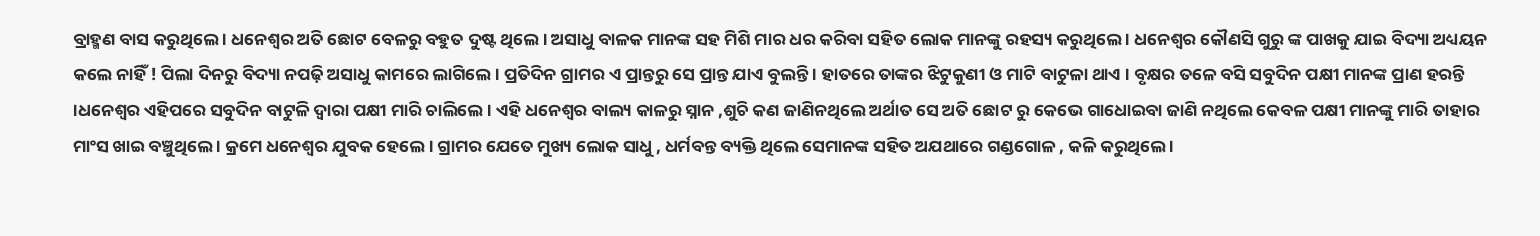ବ୍ରାହ୍ମଣ ବାସ କରୁଥିଲେ । ଧନେଶ୍ୱର ଅତି ଛୋଟ ବେଳରୁ ବହୁତ ଦୁଷ୍ଟ ଥିଲେ । ଅସାଧୁ ବାଳକ ମାନଙ୍କ ସହ ମିଶି ମାର ଧର କରିବା ସହିତ ଲୋକ ମାନଙ୍କୁ ରହସ୍ୟ କରୁଥିଲେ । ଧନେଶ୍ୱର କୌଣସି ଗୁରୁ ଙ୍କ ପାଖକୁ ଯାଇ ବିଦ୍ୟା ଅଧ୍ୟୟନ କଲେ ନାହିଁ ! ପିଲା ଦିନରୁ ବିଦ୍ୟା ନପଢ଼ି ଅସାଧୁ କାମରେ ଲାଗିଲେ । ପ୍ରତିଦିନ ଗ୍ରାମର ଏ ପ୍ରାନ୍ତରୁ ସେ ପ୍ରାନ୍ତ ଯାଏ ବୁଲନ୍ତି । ହାତରେ ତାଙ୍କର ଝିଟୁକୁଣୀ ଓ ମାଟି ବାଟୁଳା ଥାଏ । ବୃକ୍ଷର ତଳେ ବସି ସବୁଦିନ ପକ୍ଷୀ ମାନଙ୍କ ପ୍ରାଣ ହରନ୍ତି ।ଧନେଶ୍ୱର ଏହିପରେ ସବୁଦିନ ବାଟୁଳି ଦ୍ୱାରା ପକ୍ଷୀ ମାରି ଚାଲିଲେ । ଏହି ଧନେଶ୍ୱର ବାଲ୍ୟ କାଳରୁ ସ୍ନାନ ,ଶୁଚି କଣ ଜାଣିନଥିଲେ ଅର୍ଥାତ ସେ ଅତି ଛୋଟ ରୁ କେଭେ ଗାଧୋଇବା ଜାଣି ନଥିଲେ କେବଳ ପକ୍ଷୀ ମାନଙ୍କୁ ମାରି ତାହାର ମାଂସ ଖାଇ ବଞ୍ଚୁଥିଲେ । କ୍ରମେ ଧନେଶ୍ୱର ଯୁବକ ହେଲେ । ଗ୍ରାମର ଯେତେ ମୁଖ୍ୟ ଲୋକ ସାଧୁ , ଧର୍ମବନ୍ତ ବ୍ୟକ୍ତି ଥିଲେ ସେମାନଙ୍କ ସହିତ ଅଯଥାରେ ଗଣ୍ଡଗୋଳ , କଳି କରୁଥିଲେ ।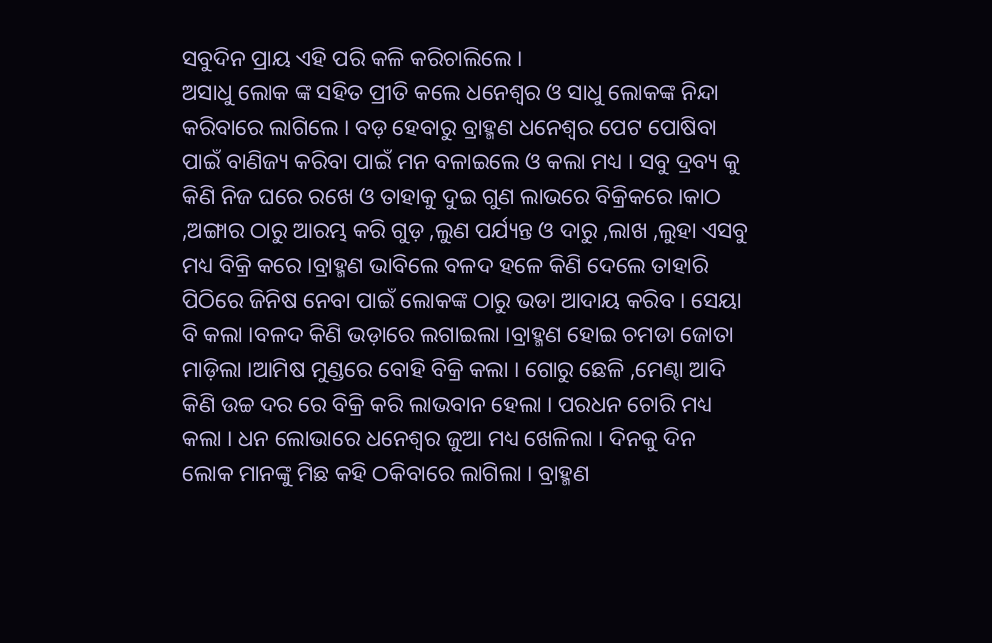ସବୁଦିନ ପ୍ରାୟ ଏହି ପରି କଳି କରିଚାଲିଲେ ।
ଅସାଧୁ ଲୋକ ଙ୍କ ସହିତ ପ୍ରୀତି କଲେ ଧନେଶ୍ୱର ଓ ସାଧୁ ଲୋକଙ୍କ ନିନ୍ଦା କରିବାରେ ଲାଗିଲେ । ବଡ଼ ହେବାରୁ ବ୍ରାହ୍ମଣ ଧନେଶ୍ୱର ପେଟ ପୋଷିବା ପାଇଁ ବାଣିଜ୍ୟ କରିବା ପାଇଁ ମନ ବଳାଇଲେ ଓ କଲା ମଧ୍ୟ । ସବୁ ଦ୍ରବ୍ୟ କୁ କିଣି ନିଜ ଘରେ ରଖେ ଓ ତାହାକୁ ଦୁଇ ଗୁଣ ଲାଭରେ ବିକ୍ରିକରେ ।କାଠ ,ଅଙ୍ଗାର ଠାରୁ ଆରମ୍ଭ କରି ଗୁଡ଼ ,ଲୁଣ ପର୍ଯ୍ୟନ୍ତ ଓ ଦାରୁ ,ଲାଖ ,ଲୁହା ଏସବୁ ମଧ୍ୟ ବିକ୍ରି କରେ ।ବ୍ରାହ୍ମଣ ଭାବିଲେ ବଳଦ ହଳେ କିଣି ଦେଲେ ତାହାରି ପିଠିରେ ଜିନିଷ ନେବା ପାଇଁ ଲୋକଙ୍କ ଠାରୁ ଭଡା ଆଦାୟ କରିବ । ସେୟା ବି କଲା ।ବଳଦ କିଣି ଭଡ଼ାରେ ଲଗାଇଲା ।ବ୍ରାହ୍ମଣ ହୋଇ ଚମଡା ଜୋତା ମାଡ଼ିଲା ।ଆମିଷ ମୁଣ୍ଡରେ ବୋହି ବିକ୍ରି କଲା । ଗୋରୁ ଛେଳି ,ମେଣ୍ଢା ଆଦି କିଣି ଉଚ୍ଚ ଦର ରେ ବିକ୍ରି କରି ଲାଭବାନ ହେଲା । ପରଧନ ଚୋରି ମଧ୍ୟ କଲା । ଧନ ଲୋଭାରେ ଧନେଶ୍ୱର ଜୁଆ ମଧ୍ୟ ଖେଳିଲା । ଦିନକୁ ଦିନ ଲୋକ ମାନଙ୍କୁ ମିଛ କହି ଠକିବାରେ ଲାଗିଲା । ବ୍ରାହ୍ମଣ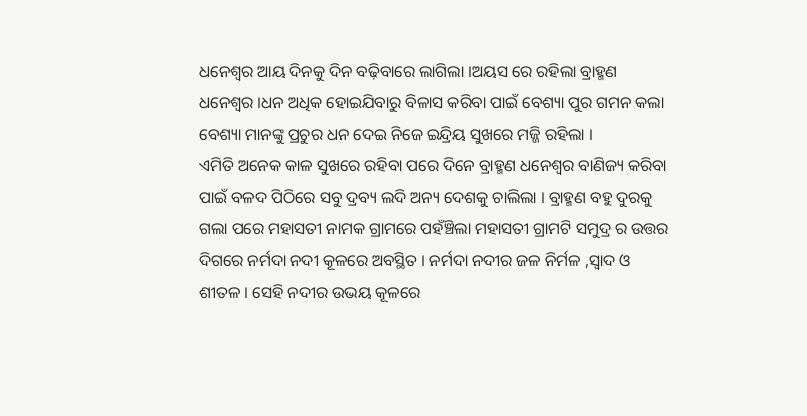ଧନେଶ୍ୱର ଆୟ ଦିନକୁ ଦିନ ବଢ଼ିବାରେ ଲାଗିଲା ।ଅୟସ ରେ ରହିଲା ବ୍ରାହ୍ମଣ ଧନେଶ୍ୱର ।ଧନ ଅଧିକ ହୋଇଯିବାରୁ ବିଳାସ କରିବା ପାଇଁ ବେଶ୍ୟା ପୁର ଗମନ କଲା ବେଶ୍ୟା ମାନଙ୍କୁ ପ୍ରଚୁର ଧନ ଦେଇ ନିଜେ ଇନ୍ଦ୍ରିୟ ସୁଖରେ ମଜ୍ଜି ରହିଲା ।
ଏମିତି ଅନେକ କାଳ ସୁଖରେ ରହିବା ପରେ ଦିନେ ବ୍ରାହ୍ମଣ ଧନେଶ୍ୱର ବାଣିଜ୍ୟ କରିବା ପାଇଁ ବଳଦ ପିଠିରେ ସବୁ ଦ୍ରବ୍ୟ ଲଦି ଅନ୍ୟ ଦେଶକୁ ଚାଲିଲା । ବ୍ରାହ୍ମଣ ବହୁ ଦୁରକୁ ଗଲା ପରେ ମହାସତୀ ନାମକ ଗ୍ରାମରେ ପହଁଞ୍ଚିଲା ମହାସତୀ ଗ୍ରାମଟି ସମୁଦ୍ର ର ଉତ୍ତର ଦିଗରେ ନର୍ମଦା ନଦୀ କୂଳରେ ଅବସ୍ଥିତ । ନର୍ମଦା ନଦୀର ଜଳ ନିର୍ମଳ ,ସ୍ୱାଦ ଓ ଶୀତଳ । ସେହି ନଦୀର ଉଭୟ କୂଳରେ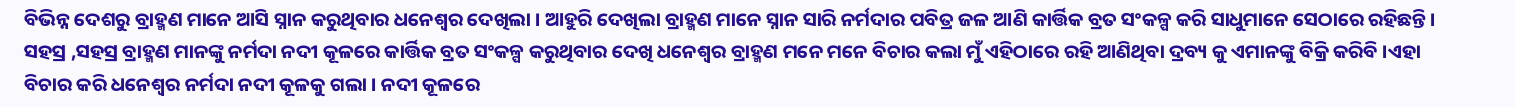ବିଭିନ୍ନ ଦେଶରୁ ବ୍ରାହ୍ମଣ ମାନେ ଆସି ସ୍ନାନ କରୁଥିବାର ଧନେଶ୍ୱର ଦେଖିଲା । ଆହୁରି ଦେଖିଲା ବ୍ରାହ୍ମଣ ମାନେ ସ୍ନାନ ସାରି ନର୍ମଦାର ପବିତ୍ର ଜଳ ଆଣି କାର୍ତ୍ତିକ ବ୍ରତ ସଂକଳ୍ପ କରି ସାଧୁମାନେ ସେଠାରେ ରହିଛନ୍ତି ।
ସହସ୍ର ,ସହସ୍ର ବ୍ରାହ୍ମଣ ମାନଙ୍କୁ ନର୍ମଦା ନଦୀ କୂଳରେ କାର୍ତ୍ତିକ ବ୍ରତ ସଂକଳ୍ପ କରୁଥିବାର ଦେଖି ଧନେଶ୍ୱର ବ୍ରାହ୍ମଣ ମନେ ମନେ ବିଚାର କଲା ମୁଁ ଏହିଠାରେ ରହି ଆଣିଥିବା ଦ୍ରବ୍ୟ କୁ ଏମାନଙ୍କୁ ବିକ୍ରି କରିବି ।ଏହା ବିଚାର କରି ଧନେଶ୍ୱର ନର୍ମଦା ନଦୀ କୂଳକୁ ଗଲା । ନଦୀ କୂଳରେ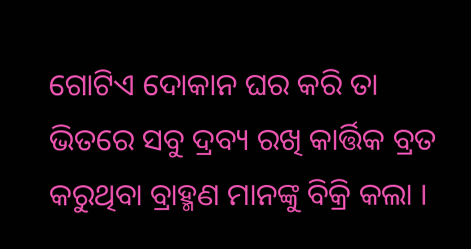ଗୋଟିଏ ଦୋକାନ ଘର କରି ତା ଭିତରେ ସବୁ ଦ୍ରବ୍ୟ ରଖି କାର୍ତ୍ତିକ ବ୍ରତ କରୁଥିବା ବ୍ରାହ୍ମଣ ମାନଙ୍କୁ ବିକ୍ରି କଲା ।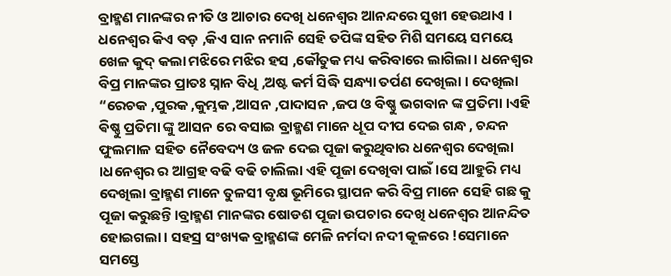ବ୍ରାହ୍ମଣ ମାନଙ୍କର ନୀତି ଓ ଆଚାର ଦେଖି ଧନେଶ୍ୱର ଆନନ୍ଦରେ ସୁଖୀ ହେଉଥାଏ । ଧନେଶ୍ୱର କିଏ ବଡ଼ ,କିଏ ସାନ ନମାନି ସେହି ତପିଙ୍କ ସହିତ ମିଶି ସମୟେ ସମୟେ ଖେଳ କୁଦ୍ କଲା ମଝିରେ ମଝିର ହସ ,କୌତୁକ ମଧ୍ୟ କରିବାରେ ଲାଗିଲା । ଧନେଶ୍ୱର ବିପ୍ର ମାନଙ୍କର ପ୍ରାତଃ ସ୍ନାନ ବିଧି ,ଅଷ୍ଟ କର୍ମ ସିଦ୍ଧି ସନ୍ଧ୍ୟା ତର୍ପଣ ଦେଖିଲା । ଦେଖିଲା “ରେଚକ ,ପୁରକ ,କୁମ୍ଭକ ,ଆସନ ,ପାଦାସନ ,ଜପ ଓ ବିଷ୍ଣୁ ଭଗବାନ ଙ୍କ ପ୍ରତିମା ।ଏହି ଵିଷ୍ଣୁ ପ୍ରତିମା ଙ୍କୁ ଆସନ ରେ ବସାଇ ବ୍ରାହ୍ମଣ ମାନେ ଧୂପ ଦୀପ ଦେଇ ଗନ୍ଧ , ଚନ୍ଦନ ଫୁଲମାଳ ସହିତ ନୈବେଦ୍ୟ ଓ ଜଳ ଦେଇ ପୂଜା କରୁଥିବାର ଧନେଶ୍ୱର ଦେଖିଲା ।ଧନେଶ୍ୱର ର ଆଗ୍ରହ ବଢି ବଢି ଚାଲିଲା ଏହି ପୂଜା ଦେଖିବା ପାଇଁ ।ସେ ଆହୁରି ମଧ୍ୟ ଦେଖିଲା ବ୍ରାହ୍ମଣ ମାନେ ତୁଳସୀ ବୃକ୍ଷ ଭୂମିରେ ସ୍ଥାପନ କରି ବିପ୍ର ମାନେ ସେହି ଗଛ କୁ ପୂଜା କରୁଛନ୍ତି ।ବ୍ରାହ୍ମଣ ମାନଙ୍କର ଷୋଡଶ ପୂଜା ଉପଚାର ଦେଖି ଧନେଶ୍ୱର ଆନନ୍ଦିତ ହୋଇଗଲା । ସହସ୍ର ସଂଖ୍ୟକ ବ୍ରାହ୍ମଣଙ୍କ ମେଳି ନର୍ମଦା ନଦୀ କୂଳରେ !ସେମାନେ ସମସ୍ତେ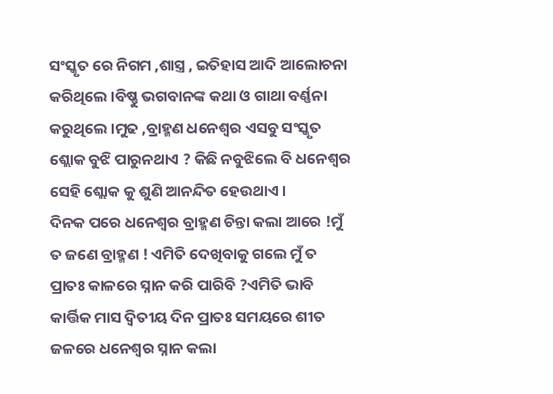ସଂସ୍କୃତ ରେ ନିଗମ ,ଶାସ୍ତ୍ର , ଇତିହାସ ଆଦି ଆଲୋଚନା କରିଥିଲେ ।ବିଷ୍ଣୁ ଭଗବାନଙ୍କ କଥା ଓ ଗାଥା ବର୍ଣ୍ଣନା କରୁଥିଲେ ।ମୁଢ ,ବ୍ରାହ୍ମଣ ଧନେଶ୍ୱର ଏସବୁ ସଂସ୍କୃତ ଶ୍ଲୋକ ବୁଝି ପାରୁନଥାଏ ? କିଛି ନବୁଝିଲେ ବି ଧନେଶ୍ୱର ସେହି ଶ୍ଲୋକ କୁ ଶୁଣି ଆନନ୍ଦିତ ହେଉଥାଏ ।
ଦିନକ ପରେ ଧନେଶ୍ୱର ବ୍ରାହ୍ମଣ ଚିନ୍ତା କଲା ଆରେ !ମୁଁ ତ ଜଣେ ବ୍ରାହ୍ମଣ ! ଏମିତି ଦେଖିବାକୁ ଗଲେ ମୁଁ ତ ପ୍ରାତଃ କାଳରେ ସ୍ନାନ କରି ପାରିବି ?ଏମିତି ଭାବି କାର୍ତ୍ତିକ ମାସ ଦ୍ୱିତୀୟ ଦିନ ପ୍ରାତଃ ସମୟରେ ଶୀତ ଜଳରେ ଧନେଶ୍ୱର ସ୍ନାନ କଲା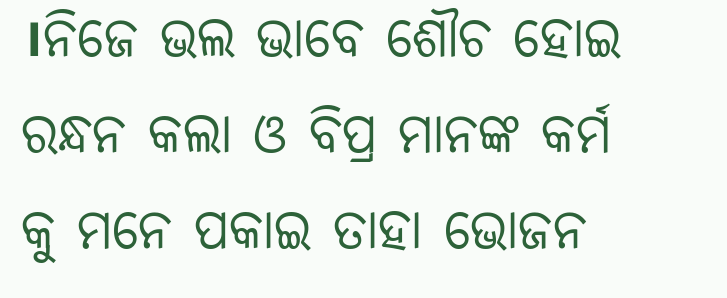।ନିଜେ ଭଲ ଭାବେ ଶୌଚ ହୋଇ ରନ୍ଧନ କଲା ଓ ବିପ୍ର ମାନଙ୍କ କର୍ମ କୁ ମନେ ପକାଇ ତାହା ଭୋଜନ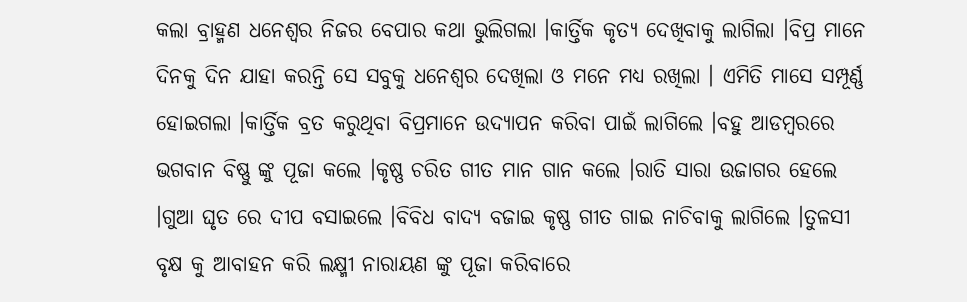କଲା ବ୍ରାହ୍ମଣ ଧନେଶ୍ୱର ନିଜର ବେପାର କଥା ଭୁଲିଗଲା ।କାର୍ତ୍ତିକ କୃତ୍ୟ ଦେଖିବାକୁ ଲାଗିଲା ।ବିପ୍ର ମାନେ ଦିନକୁ ଦିନ ଯାହା କରନ୍ତି ସେ ସବୁକୁ ଧନେଶ୍ୱର ଦେଖିଲା ଓ ମନେ ମଧ୍ୟ ରଖିଲା । ଏମିତି ମାସେ ସମ୍ପୂର୍ଣ୍ଣ ହୋଇଗଲା ।କାର୍ତ୍ତିକ ବ୍ରତ କରୁଥିବା ବିପ୍ରମାନେ ଉଦ୍ୟାପନ କରିବା ପାଇଁ ଲାଗିଲେ ।ବହୁ ଆଡମ୍ବରରେ ଭଗବାନ ବିଷ୍ଣୁ ଙ୍କୁ ପୂଜା କଲେ ।କୃଷ୍ଣ ଚରିତ ଗୀତ ମାନ ଗାନ କଲେ ।ରାତି ସାରା ଉଜାଗର ହେଲେ ।ଗୁଆ ଘୃତ ରେ ଦୀପ ବସାଇଲେ ।ବିବିଧ ବାଦ୍ୟ ବଜାଇ କୃଷ୍ଣ ଗୀତ ଗାଇ ନାଚିବାକୁ ଲାଗିଲେ ।ତୁଳସୀ ବୃକ୍ଷ କୁ ଆବାହନ କରି ଲକ୍ଷ୍ମୀ ନାରାୟଣ ଙ୍କୁ ପୂଜା କରିବାରେ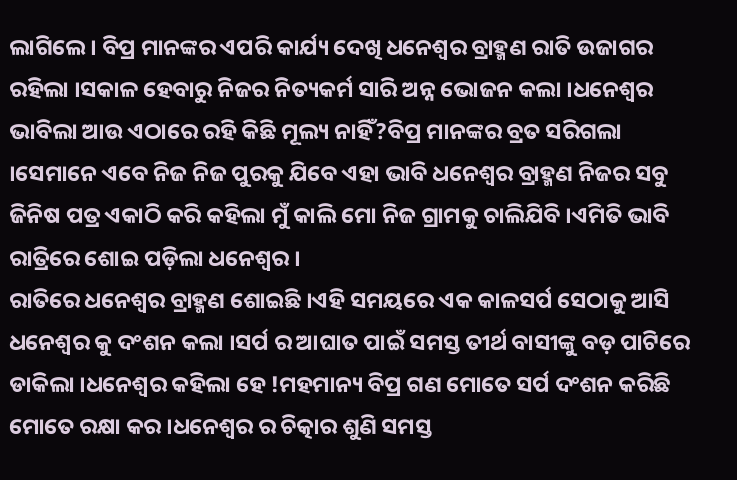ଲାଗିଲେ । ବିପ୍ର ମାନଙ୍କର ଏପରି କାର୍ଯ୍ୟ ଦେଖି ଧନେଶ୍ୱର ବ୍ରାହ୍ମଣ ରାତି ଉଜାଗର ରହିଲା ।ସକାଳ ହେବାରୁ ନିଜର ନିତ୍ୟକର୍ମ ସାରି ଅନ୍ନ ଭୋଜନ କଲା ।ଧନେଶ୍ୱର ଭାବିଲା ଆଉ ଏଠାରେ ରହି କିଛି ମୂଲ୍ୟ ନାହିଁ?ବିପ୍ର ମାନଙ୍କର ବ୍ରତ ସରିଗଲା ।ସେମାନେ ଏବେ ନିଜ ନିଜ ପୁରକୁ ଯିବେ ଏହା ଭାବି ଧନେଶ୍ୱର ବ୍ରାହ୍ମଣ ନିଜର ସବୁ ଜିନିଷ ପତ୍ର ଏକାଠି କରି କହିଲା ମୁଁ କାଲି ମୋ ନିଜ ଗ୍ରାମକୁ ଚାଲିଯିବି ।ଏମିତି ଭାବି ରାତ୍ରିରେ ଶୋଇ ପଡ଼ିଲା ଧନେଶ୍ୱର ।
ରାତିରେ ଧନେଶ୍ୱର ବ୍ରାହ୍ମଣ ଶୋଇଛି ।ଏହି ସମୟରେ ଏକ କାଳସର୍ପ ସେଠାକୁ ଆସି ଧନେଶ୍ୱର କୁ ଦଂଶନ କଲା ।ସର୍ପ ର ଆଘାତ ପାଇଁ ସମସ୍ତ ତୀର୍ଥ ବାସୀଙ୍କୁ ବଡ଼ ପାଟିରେ ଡାକିଲା ।ଧନେଶ୍ୱର କହିଲା ହେ !ମହମାନ୍ୟ ବିପ୍ର ଗଣ ମୋତେ ସର୍ପ ଦଂଶନ କରିଛି ମୋତେ ରକ୍ଷା କର ।ଧନେଶ୍ୱର ର ଚିତ୍କାର ଶୁଣି ସମସ୍ତ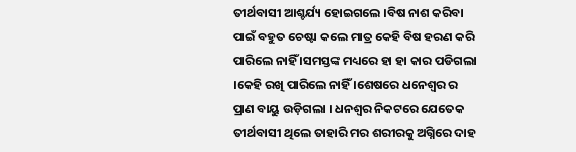ତୀର୍ଥବାସୀ ଆଶ୍ଚର୍ଯ୍ୟ ହୋଇଗଲେ ।ବିଷ ନାଶ କରିବା ପାଇଁ ବହୁତ ଚେଷ୍ଟା କଲେ ମାତ୍ର କେହି ବିଷ ହରଣ କରି ପାରିଲେ ନାହିଁ ।ସମସ୍ତଙ୍କ ମଧ୍ୟରେ ହା ହା କାର ପଡିଗଲା ।କେହି ରଖି ପାରିଲେ ନାହିଁ ।ଶେଷରେ ଧନେଶ୍ୱର ର ପ୍ରାଣ ବାୟୁ ଉଡ଼ିଗଲା । ଧନଶ୍ୱର ନିକଟରେ ଯେତେକ ତୀର୍ଥବାସୀ ଥିଲେ ତାହାରି ମର ଶରୀରକୁ ଅଗ୍ନିରେ ଦାହ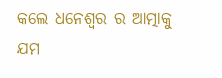କଲେ ଧନେଶ୍ୱର ର ଆତ୍ମାକୁ ଯମ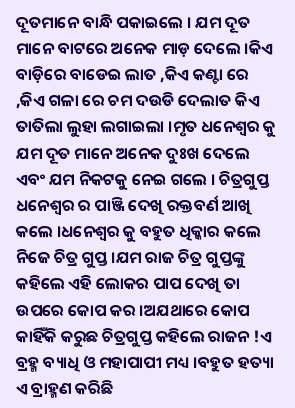ଦୂତମାନେ ବାନ୍ଧି ପକାଇଲେ । ଯମ ଦୂତ ମାନେ ବାଟରେ ଅନେକ ମାଡ଼ ଦେଲେ ।କିଏ ବାଡ଼ିରେ ବାଡେଇ ଲାତ ,କିଏ କଣ୍ଟା ରେ ,କିଏ ଗଳା ରେ ଚମ ଦଉଡି ଦେଲାତ କିଏ ତାତିଲା ଲୁହା ଲଗାଇଲା ।ମୃତ ଧନେଶ୍ୱର କୁ ଯମ ଦୂତ ମାନେ ଅନେକ ଦୁଃଖ ଦେଲେ ଏବଂ ଯମ ନିକଟକୁ ନେଇ ଗଲେ । ଚିତ୍ରଗୁପ୍ତ ଧନେଶ୍ୱର ର ପାଞ୍ଜି ଦେଖି ରକ୍ତବର୍ଣ ଆଖି କଲେ ।ଧନେଶ୍ୱର କୁ ବହୁତ ଧିକ୍କାର କଲେ ନିଜେ ଚିତ୍ର ଗୁପ୍ତ ।ଯମ ରାଜ ଚିତ୍ର ଗୁପ୍ତଙ୍କୁ କହିଲେ ଏହି ଲୋକର ପାପ ଦେଖି ତା ଉପରେ କୋପ କର ।ଅଯଥାରେ କୋପ କାହିଁକି କରୁଛ ଚିତ୍ରଗୁପ୍ତ କହିଲେ ରାଜନ !ଏ ବ୍ରହ୍ମ ବ୍ୟାଧି ଓ ମହାପାପୀ ମଧ୍ୟ ।ବହୁତ ହତ୍ୟା ଏ ବ୍ରାହ୍ମଣ କରିଛି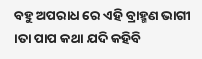ବହୁ ଅପରାଧ ରେ ଏହି ବ୍ରାହ୍ମଣ ଭାଗୀ ।ତା ପାପ କଥା ଯଦି କହିବି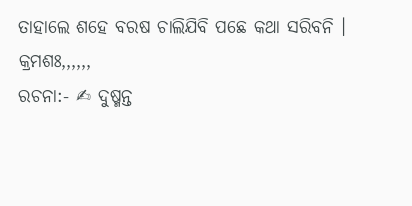ତାହାଲେ ଶହେ ବରଷ ଚାଲିଯିବି ପଛେ କଥା ସରିବନି ।
କ୍ରମଶଃ,,,,,,
ରଚନା:- ✍ ଦୁଷ୍ମନ୍ତ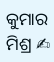କୁମାର ମିଶ୍ର ✍